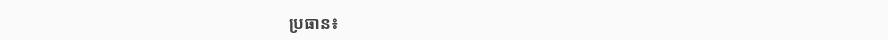ប្រធាន៖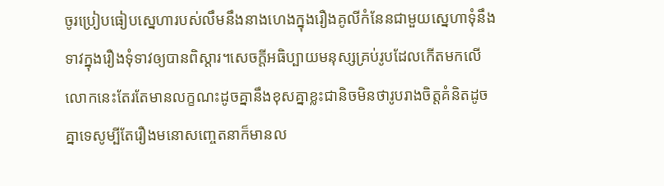ចូរប្រៀបធៀបស្នេហារបស់លឹមនឹងនាងហេងក្នុងរឿងគូលីកំនែនជាមួយស្នេហាទុំនឹងទាវក្នុងរឿងទុំទាវឲ្យបានពិស្តារ។សេចក្តីអធិប្បាយមនុស្សគ្រប់រូបដែលកើតមកលើលោកនេះតែរតែមានលក្ខណះដូចគ្នានឹងខុសគ្នាខ្លះជានិចមិនថារូបរាងចិត្តគំនិតដូចគ្នាទេសូម្បីតែរឿងមនោសញ្ចេតនាក៏មានល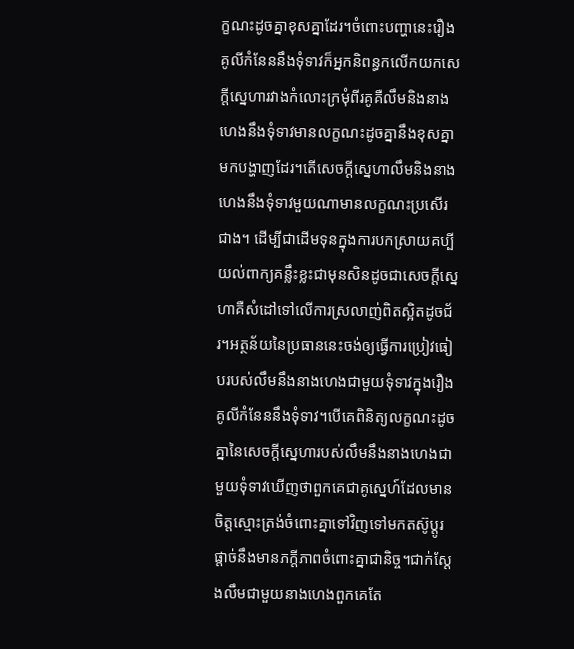ក្ខណះដូចគ្នាខុសគ្នាដែរ។ចំពោះបញ្ហានេះរឿងគូលីកំនែននឹងទុំទាវក៏អ្នកនិពន្ធកលើកយកសេក្តីស្នេហារវាងកំលោះក្រមុំពីរគូគឺលឹមនិងនាងហេងនឹងទុំទាវមានលក្ខណះដូចគ្នានឹងខុសគ្នាមកបង្ហាញដែរ។តើសេចក្តីស្នេហាលឹមនិងនាងហេងនឹងទុំទាវមួយណាមានលក្ខណះប្រសើរជាង។ ដើម្បីជាដើមទុនក្នុងការបកស្រាយគប្បីយល់ពាក្យគន្លឹះខ្លះជាមុនសិនដូចជាសេចក្តីស្នេហាគឺសំដៅទៅលើការស្រលាញ់ពិតស្អិតដូចជ័រ។អត្ថន័យនៃប្រធាននេះចង់ឲ្យធ្វើការប្រៀវធៀបរបស់លឹមនឹងនាងហេងជាមួយទុំទាវក្នុងរឿងគូលីកំនែននឹងទុំទាវ។បើគេពិនិត្យលក្ខណះដូចគ្នានៃសេចក្តីស្នេហារបស់លឹមនឹងនាងហេងជាមួយទុំទាវឃើញថាពួកគេជាគូស្នេហ៍ដែលមានចិត្តស្មោះត្រង់ចំពោះគ្នាទៅវិញទៅមកតស៊ូប្តូរផ្តាច់នឹងមានភក្តីភាពចំពោះគ្នាជានិច្ច។ជាក់ស្តែងលឹមជាមួយនាងហេងពួកគេតែ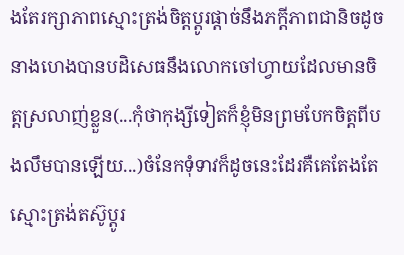ងតែរក្សាភាពស្មោះត្រង់ចិត្តប្តូរផ្តាច់នឹងភក្តីភាពជានិចដូចនាងហេងបានបដិសេធនឹងលោកចៅហ្វាយដែលមានចិត្តស្រលាញ់ខ្លួន(...កុំថាកុង្សីទៀតក៏ខ្ញុំមិនព្រមបែកចិត្តពីបងលឹមបានឡើយ...)ចំនែកទុំទាវក៏ដូចនេះដែរគឺគេតែងតែស្មោះត្រង់តស៊ូប្តូរ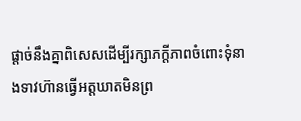ផ្តាច់នឹងគ្នាពិសេសដើម្បីរក្សាភក្តីភាពចំពោះទុំនាងទាវហ៊ានធ្វើអត្តឃាតមិនព្រ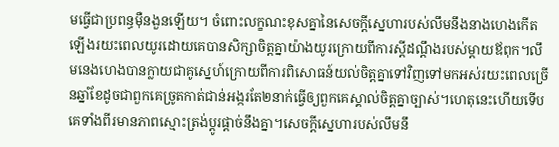មធ្វើជាប្រពន្ធម៉ឺនងួនឡើយ។ ចំពោះលក្ខណះខុសគ្នានៃសេចក្តីស្នេហារបស់លឹមនឹងនាងហេងកើតឡើងរយះពេលយូរដោយគេបានសិក្សាចិត្តគ្នាយ៉ាងយូរក្រោយពីការស្តីដណ្តឹងរបស់ម្តាយឪពុក។លឹមនេងហេងបានក្លាយជាគូស្នេហ៍ក្រោយពីការពិសោធន៍យល់ចិត្តគ្នាទៅវិញទៅមកអស់រយះពេលច្រើនឆ្នាំខែដូចជាពួកគេច្រូតកាត់ជាន់អង្ករតែ២នាក់ធ្វើឲ្យពួកគេស្គាល់ចិត្តគ្នាច្បាស់។ហេតុនេះហើយទើបគេទាំងពីរមានភាពស្មោះត្រង់ប្តូរផ្តាច់នឹងគ្នា។សេចក្តីស្នេហារបស់លឹមនឹ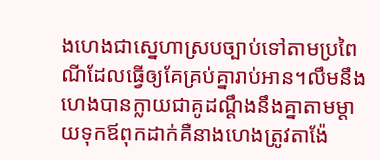ងហេងជាស្នេហាស្របច្បាប់ទៅតាមប្រពៃណីដែលធ្វើឲ្យគែគ្រប់គ្នារាប់អាន។លឹមនឹងហេងបានក្លាយជាគូដណ្តឹងនឹងគ្នាតាមម្តាយទុកឪពុកដាក់គឺនាងហេងត្រូវតាង៉ែ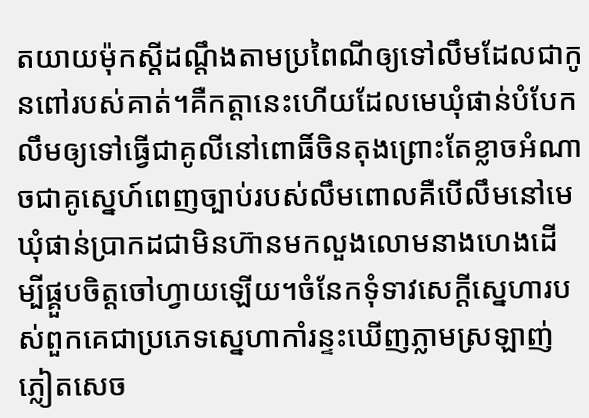តយាយម៉ុកស្តីដណ្តឹងតាមប្រពៃណីឲ្យទៅលឹមដែលជាកូនពៅរបស់គាត់។គឺកត្តានេះហើយដែលមេឃុំផាន់បំបែកលឹមឲ្យទៅធ្វើជាគូលីនៅពោធិ៍ចិនតុងព្រោះតែខ្លាចអំណាចជាគូស្នេហ៍ពេញច្បាប់របស់លឹមពោលគឺបើលឹមនៅមេឃុំផាន់ប្រាកដជាមិនហ៊ានមកលួងលោមនាងហេងដើម្បីផ្គួបចិត្តចៅហ្វាយឡើយ។ចំនែកទុំទាវសេក្តីស្នេហារបស់ពួកគេជាប្រភេទស្នេហាកាំរន្ទះឃើញភ្លាមស្រឡាញ់ភ្លៀតសេច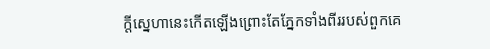ក្តីស្នេហានេះកើតឡើងព្រោះតែភ្នែកទាំងពីររបស់ពួកគេ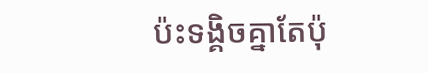ប៉ះទង្គិចគ្នាតែប៉ុ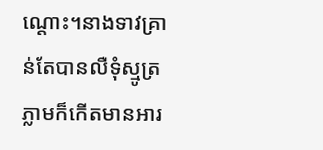ណ្តោះ។នាងទាវគ្រាន់តែបានលឺទុំស្មូត្រភ្លាមក៏កើតមានអារ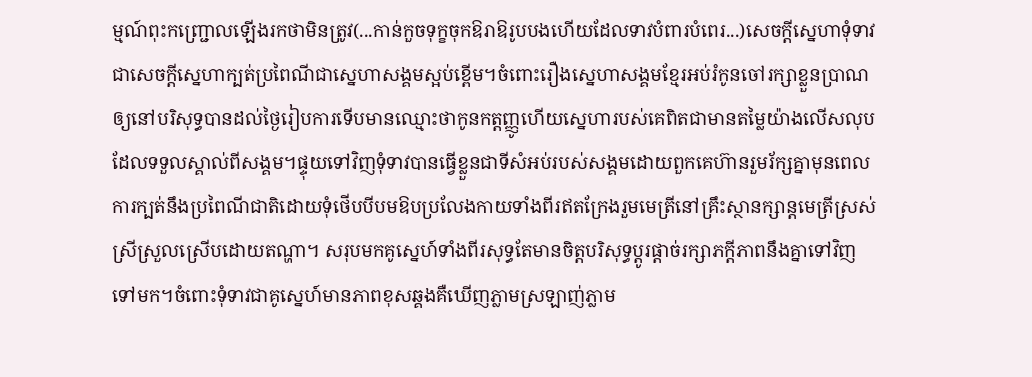ម្មណ៍ពុះកញ្ជ្រោលឡើងរកថាមិនត្រូវ(...កាន់កួចទុក្ខចុកឱរាឱរូបបងហើយដែលទាវបំពារបំពេរ...)សេចក្តីស្នេហាទុំទាវជាសេចក្តីស្នេហាក្បត់ប្រពៃណីជាស្នេហាសង្គមស្អប់ខ្ពើម។ចំពោះរឿងស្នេហាសង្គមខ្មែរអប់រំកូនចៅរក្សាខ្លួនប្រាណឲ្យនៅបរិសុទ្ធបានដល់ថ្ងៃរៀបការទើបមានឈ្មោះថាកូនកត្តញ្ញូហើយស្នេហារបស់គេពិតជាមានតម្លៃយ៉ាងលើសលុបដែលទទួលស្គាល់ពីសង្គម។ផ្ទុយទៅវិញទុំទាវបានធ្វើខ្លួនជាទីសំអប់របស់សង្គមដោយពួកគេហ៊ានរួមរ័ក្សគ្នាមុនពេលការក្បត់នឹងប្រពៃណីជាតិដោយទុំថើបបីបមឱបប្រលែងកាយទាំងពីរឥតក្រែងរួមមេត្រីនៅគ្រឹះស្ថានក្សាន្តមេត្រីស្រស់ស្រីស្រួលស្រើបដោយតណ្ហា។ សរុបមកគូស្នេហ៍ទាំងពីរសុទ្ធតែមានចិត្តបរិសុទ្ធប្តូរផ្តាច់រក្សាភក្តីភាពនឹងគ្នាទៅវិញទៅមក។ចំពោះទុំទាវជាគូស្នេហ៍មានភាពខុសឆ្គងគឺឃើញភ្លាមស្រឡាញ់ភ្លាម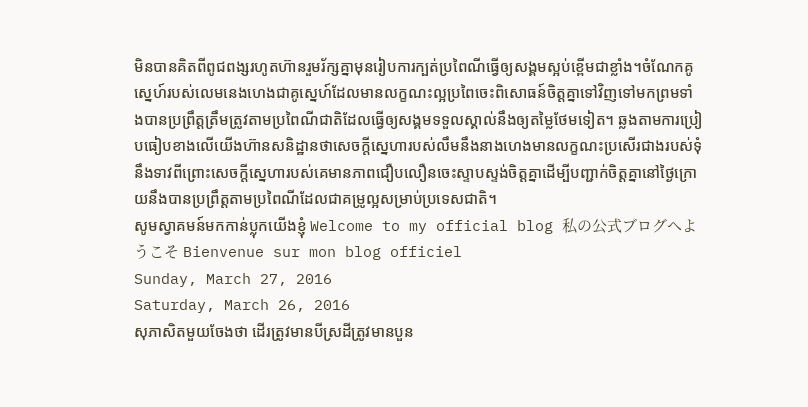មិនបានគិតពីពូជពង្សរហូតហ៊ានរួមរ័ក្សគ្នាមុនរៀបការក្បត់ប្រពៃណីធ្វើឲ្យសង្គមស្អប់ខ្ពើមជាខ្លាំង។ចំណែកគូស្នេហ៍របស់លេមនេងហេងជាគូស្នេហ៍ដែលមានលក្ខណះល្អប្រពៃចេះពិសោធន៍ចិត្តគ្នាទៅវិញទៅមកព្រមទាំងបានប្រព្រឹត្តត្រឹមត្រូវតាមប្រពៃណីជាតិដែលធ្វើឲ្យសង្គមទទួលស្គាល់នឹងឲ្យតម្លៃថែមទៀត។ ឆ្លងតាមការប្រៀបធៀបខាងលើយើងហ៊ានសនិដ្ឋានថាសេចក្តីស្នេហារបស់លឹមនឹងនាងហេងមានលក្ខណះប្រសើរជាងរបស់ទុំនឹងទាវពីព្រោះសេចក្តីស្នេហារបស់គេមានភាពជឿបលឿនចេះស្ទាបស្ទង់ចិត្តគ្នាដើម្បីបញ្ជាក់ចិត្តគ្នានៅថ្ងៃក្រោយនឹងបានប្រព្រឹត្តតាមប្រពៃណីដែលជាគម្រូល្អសម្រាប់ប្រទេសជាតិ។
សូមស្វាគមន៍មកកាន់ប្លុកយើងខ្ញុំ Welcome to my official blog 私の公式ブログへようこそ Bienvenue sur mon blog officiel
Sunday, March 27, 2016
Saturday, March 26, 2016
សុភាសិតមួយចែងថា ដើរត្រូវមានបីស្រដីត្រូវមានបួន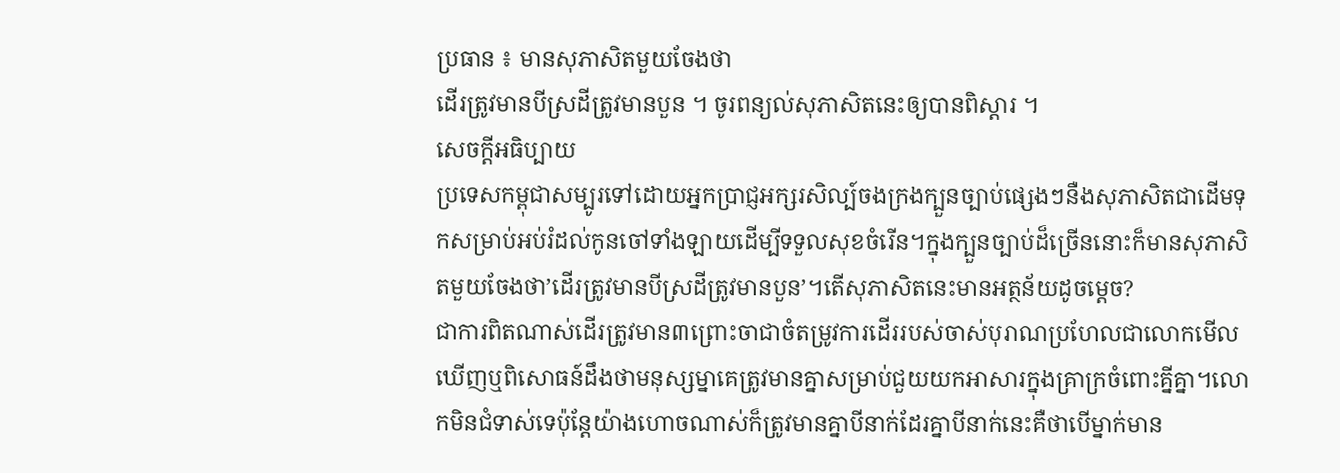ប្រធាន ៖ មានសុភាសិតមួយចែងថា
ដើរត្រូវមានបីស្រដីត្រូវមានបួន ។ ចូរពន្យល់សុភាសិតនេះឲ្យបានពិស្តារ ។
សេចក្តីអធិប្បាយ
ប្រទេសកម្ពុជាសម្បូរទៅដោយអ្នកប្រាជ្ញអក្សរសិល្ប៍ចងក្រងក្បួនច្បាប់ផ្សេងៗនឺងសុភាសិតជាដើមទុកសម្រាប់អប់រំដល់កូនចៅទាំងឡាយដើម្បីទទួលសុខចំរើន។ក្នុងក្បួនច្បាប់ដ៏ច្រើននោះក៏មានសុភាសិតមួយចែងថា’ដើរត្រូវមានបីស្រដីត្រូវមានបួន’។តើសុភាសិតនេះមានអត្ថន័យដូចម្តេច?
ជាការពិតណាស់ដើរត្រូវមាន៣ព្រោះចាជាចំតម្រូវការដើររបស់ចាស់បុរាណប្រហែលជាលោកមើលឃើញឬពិសោធន៍ដឹងថាមនុស្សម្នាគេត្រូវមានគ្នាសម្រាប់ជួយយកអាសារក្នុងគ្រាក្រចំពោះគ្នីគ្នា។លោកមិនជំទាស់ទេប៉ុន្តែយ៉ាងហោចណាស់ក៏ត្រូវមានគ្នាបីនាក់ដែរគ្នាបីនាក់នេះគឺថាបើម្នាក់មាន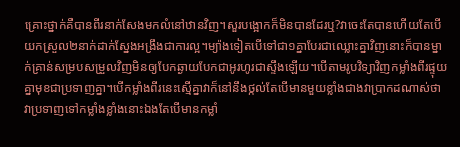គ្រោះថ្នាក់គឺបានពីរនាក់សែងមកលំនៅឋានវិញ។សួរបង្អោកក៏មិនបានដែរឬ?វាចេះតែបានហើយតែបើយកស្រួល២នាក់ដាក់ស្នែងអង្រឹងជាការល្អ។ម្យ៉ាងទៀតបើទៅជា១គ្នាបែរជាឈ្លោះគ្នាវិញនោះក៏បានម្នាក់គ្រាន់សម្របសម្រួលវិញមិនឲ្យបែកឆ្ងាយបែកជាអូរហូរជាស្ទឹងឡើយ។បើតាមរូបវិទ្យាវិញកម្លាំងពីរផ្ទុយគ្នាមុខជាប្រទាញគ្នា។បើកម្លាំងពីរនេះស្មើគ្នាវាក៏នៅនឹងថ្កល់តែបើមានមួយខ្លាំងជាងវាប្រាកដណាស់ថាវាប្រទាញទៅកម្លាំងខ្លាំងនោះឯងតែបើមានកម្លាំ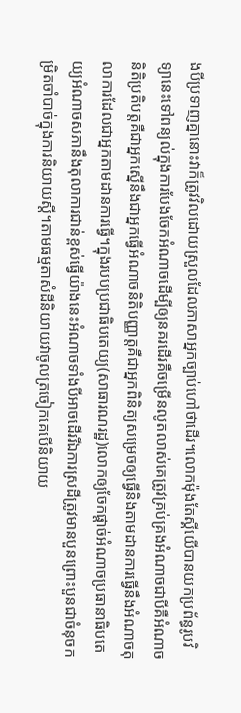ងបីប្រទាញគ្នានោះវាក៏ត្រូវវិលដោយស្រួលដែលភាសាអ្នកច្បាប់ហៅថាដើរ។លោកម៉ុងតែស្គីយើបានយកប្រព័ន្ធរូបវិទ្យានេះទៅពន្យល់ក្នុងការបែងចែកអំណាចដើម្បីឲ្យនគរដើរគឺចម្រើនលូតលាស់គេត្រូវគ្រប់គ្រងអំណាចជាបីគឺអំណាចនិតិប្រតិបត្តគឺជាអ្នកស្នើនឹងជាអ្នកធ្វើអំណាចនិតិបញ្ញាត្តគឺជាអ្នកពិនិត្យសម្រេចឲ្យធ្វើនិងតាមដានការធ្វើនឹងអំណាចតុលាការដែលជាអ្នកតាមដានការធ្វើ។ក្នុងរបបប្រជាធិបតេយ្យ(សាធារណរដ្ឋ)លោកឲ្យចែកផ្តាច់អំណាចប្រធានាធិបតេយ្យអំណាចសភានឹងតុលាការជាន់ខ្ពស់ធ្វើយ៉ាងនេះអំណាចទាំងបីអាចដើររីឯការស្រដីត្រូវមានបួនព្រោះបួនជាចំនុចកម្រិតចាំបាច់ក្នុងការនិយាយស្តី។តាមធម្មតាសំដីនិយាយវាចូលត្រចៀកគេបើនិយាយ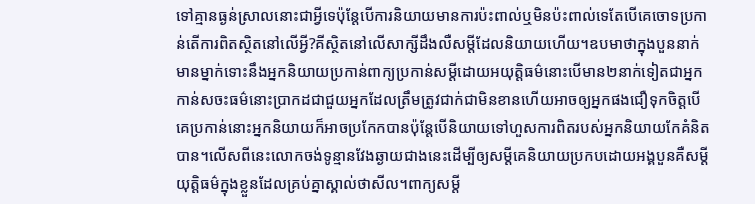ទៅគ្មានធ្ងន់ស្រាលនោះជាអ្វីទេប៉ុន្តែបើការនិយាយមានការប៉ះពាល់ឬមិនប៉ះពាល់ទេតែបើគេចោទប្រកាន់តើការពិតស្ថិតនៅលើអ្វី?គីស្ថិតនៅលើសាក្សីដឹងលឺសម្តីដែលនិយាយហើយ។ឧបមាថាក្នុងបួននាក់មានម្នាក់ទោះនឹងអ្នកនិយាយប្រកាន់ពាក្យប្រកាន់សម្តីដោយអយុត្តិធម៌នោះបើមាន២នាក់ទៀតជាអ្នកកាន់សចះធម៌នោះប្រាកដជាជួយអ្នកដែលត្រឹមត្រូវជាក់ជាមិនខានហើយអាចឲ្យអ្នកផងជឿទុកចិត្តបើគេប្រកាន់នោះអ្នកនិយាយក៏អាចប្រកែកបានប៉ុន្តែបើនិយាយទៅហួសការពិតរបស់អ្នកនិយាយកែគំនិតបាន។លើសពីនេះលោកចង់ទូន្មានវែងឆ្ងាយជាងនេះដើម្បីឲ្យសម្តីគេនិយាយប្រកបដោយអង្គបួនគឺសម្តីយុត្តិធម៌ក្នុងខ្លួនដែលគ្រប់គ្នាស្គាល់ថាសីល។ពាក្យសម្តី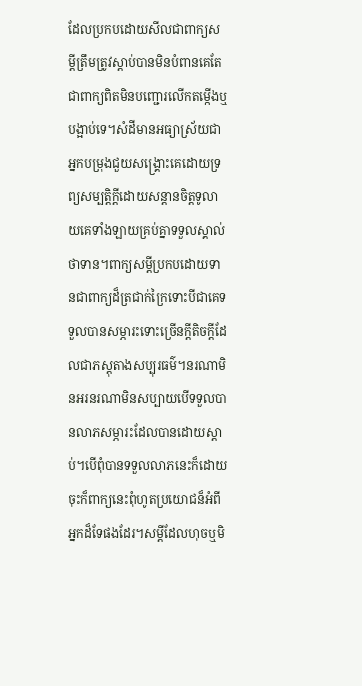ដែលប្រកបដោយសីលជាពាក្យសម្តីត្រឹមត្រូវស្តាប់បានមិនបំពានគេតែជាពាក្យពិតមិនបញ្ជោរលើកតម្កើងឬបង្អាប់ទេ។សំដីមានអធ្យាស្រ័យជាអ្នកបម្រុងជួយសង្គ្រោះគេដោយទ្រព្យសម្បត្តិក្តីដោយសន្តានចិត្តទូលាយគេទាំងឡាយគ្រប់គ្នាទទួលស្គាល់ថាទាន។ពាក្យសម្តីប្រកបដោយទានជាពាក្យដ៏ត្រជាក់ក្រៃទោះបីជាគេទទួលបានសម្ភារះទោះច្រើនក្តីតិចក្តីដែលជាភស្តុតាងសប្បុរធម៌។នរណាមិនអរនរណាមិនសប្បាយបើទទួលបានលាភសម្ភារះដែលបានដោយស្តាប់។បើពុំបានទទួលលាភនេះក៏ដោយចុះក៏ពាក្យនេះពុំហូតប្រយោជន៏អំពីអ្នកដ៏ទែផងដែរ។សម្តីដែលហុចឬមិ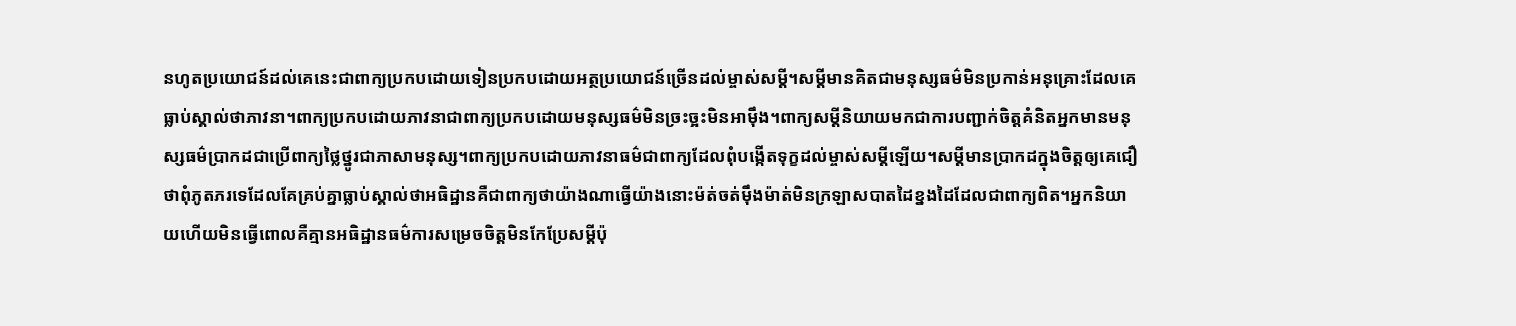នហូតប្រយោជន៍ដល់គេនេះជាពាក្យប្រកបដោយទៀនប្រកបដោយអត្ថប្រយោជន៍ច្រើនដល់ម្ចាស់សម្តី។សម្តីមានគិតជាមនុស្សធម៌មិនប្រកាន់អនុគ្រោះដែលគេធ្លាប់ស្គាល់ថាភាវនា។ពាក្យប្រកបដោយភាវនាជាពាក្យប្រកបដោយមនុស្សធម៌មិនច្រះច្អះមិនអាម៉ឹង។ពាក្យសម្តីនិយាយមកជាការបញ្ជាក់ចិត្តគំនិតអ្នកមានមនុស្សធម៌ប្រាកដជាប្រើពាក្យថ្លៃថ្នូរជាភាសាមនុស្ស។ពាក្យប្រកបដោយភាវនាធម៌ជាពាក្យដែលពុំបង្កើតទុក្ខដល់ម្ចាស់សម្តីឡើយ។សម្តីមានប្រាកដក្នុងចិត្តឲ្យគេជឿថាពុំភូតភរទេដែលគែគ្រប់គ្នាធ្លាប់ស្គាល់ថាអធិដ្ឋានគឺជាពាក្យថាយ៉ាងណាធ្វើយ៉ាងនោះម៉ត់ចត់ម៉ឹងម៉ាត់មិនក្រឡាសបាតដៃខ្នងដៃដែលជាពាក្យពិត។អ្នកនិយាយហើយមិនធ្វើពោលគឺគ្មានអធិដ្ឋានធម៌ការសម្រេចចិត្តមិនកែប្រែសម្តីប៉ុ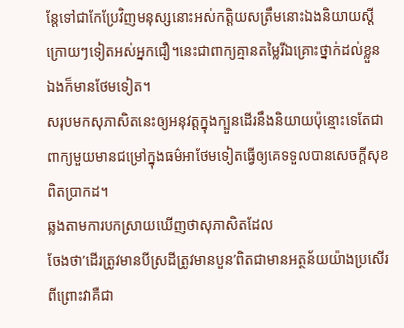ន្តែទៅជាកែប្រែវិញមនុស្សនោះអស់កត្តិយសត្រឹមនោះឯងនិយាយស្តីក្រោយៗទៀតអស់អ្នកជឿ។នេះជាពាក្យគ្មានតម្លៃរីឯគ្រោះថ្នាក់ដល់ខ្លួនឯងក៏មានថែមទៀត។
សរុបមកសុភាសិតនេះឲ្យអនុវត្តក្នុងក្បួនដើរនឹងនិយាយប៉ុន្មោះទេតែជាពាក្យមួយមានជម្រៅក្នុងធម៌អាថែមទៀតធ្វើឲ្យគេទទួលបានសេចក្តីសុខពិតប្រាកដ។
ឆ្លងតាមការបកស្រាយឃើញថាសុភាសិតដែល
ចែងថា’ដើរត្រូវមានបីស្រដីត្រូវមានបួន’ពិតជាមានអត្ថន័យយ៉ាងប្រសើរពីព្រោះវាគឺជា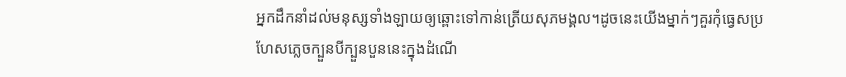អ្នកដឹកនាំដល់មនុស្សទាំងឡាយឲ្យឆ្ពោះទៅកាន់ត្រើយសុភមង្គល។ដូចនេះយើងម្នាក់ៗគួរកុំធ្វេសប្រហែសភ្លេចក្បួនបីក្បួនបួននេះក្នុងដំណើ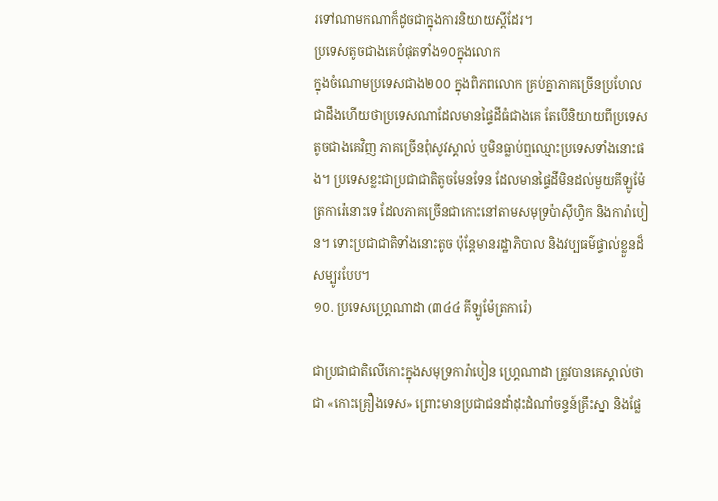រទៅណាមកណាក៏ដូចជាក្នុងការនិយាយស្តីដែរ។
ប្រទេសតូចជាងគេបំផុតទាំង១០ក្នុងលោក
ក្នុងចំណោមប្រទេសជាង២០០ ក្នុងពិភពលោក គ្រប់គ្នាភាគច្រើនប្រហែលជាដឹងហើយថាប្រទេសណាដែលមានផ្ទៃដីធំជាងគេ តែបើនិយាយពីប្រទេសតូចជាងគេវិញ ភាគច្រើនពុំសូវស្គាល់ ឬមិនធ្លាប់ឮឈ្មោះប្រទេសទាំងនោះផង។ ប្រទេសខ្លះជាប្រជាជាតិតូចមែនទែន ដែលមានផ្ទៃដីមិនដល់មួយគីឡូម៉ែត្រការ៉េនោះទេ ដែលភាគច្រើនជាកោះនៅតាមសមុទ្រប៉ាស៊ីហ្វិក និងការ៉ាបៀន។ ទោះប្រជាជាតិទាំងនោះតូច ប៉ុន្តែមានរដ្ឋាភិបាល និងវប្បធម៌ផ្ទាល់ខ្លួនដ៏សម្បូរបែប។
១០. ប្រទេសហ្គ្រេណាដា (៣៤៤ គីឡូម៉ែត្រការ៉េ)

ជាប្រជាជាតិលើកោះក្នុងសមុទ្រការ៉ាបៀន ហ្គ្រេណាដា ត្រូវបានគេស្គាល់ថាជា «កោះគ្រឿងទេស» ព្រោះមានប្រជាជនដាំដុះដំណាំចន្ទន៍គ្រឹះស្នា និងផ្លែ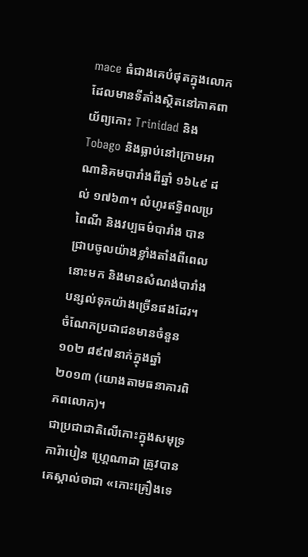mace ធំជាងគេបំផុតក្នុងលោក ដែលមានទីតាំងស្ថិតនៅភាគពាយ័ព្យកោះ Trinidad និង Tobago និងធ្លាប់នៅក្រោមអាណានិគមបារាំងពីឆ្នាំ ១៦៤៩ ដល់ ១៧៦៣។ លំហូរឥទ្ធិពលប្រពៃណី និងវប្បធម៌បារាំង បានជ្រាបចូលយ៉ាងខ្លាំងតាំងពីពេលនោះមក និងមានសំណង់បារាំងបន្សល់ទុកយ៉ាងច្រើនផងដែរ។ ចំណែកប្រជាជនមានចំនួន ១០២ ៨៩៧នាក់ក្នុងឆ្នាំ ២០១៣ (យោងតាមធនាគារពិភពលោក)។
ជាប្រជាជាតិលើកោះក្នុងសមុទ្រការ៉ាបៀន ហ្គ្រេណាដា ត្រូវបានគេស្គាល់ថាជា «កោះគ្រឿងទេ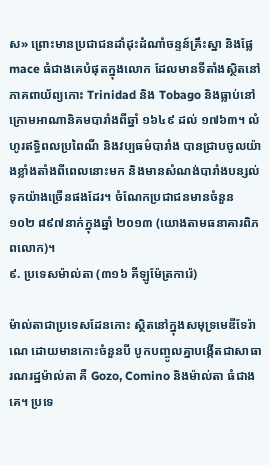ស» ព្រោះមានប្រជាជនដាំដុះដំណាំចន្ទន៍គ្រឹះស្នា និងផ្លែ mace ធំជាងគេបំផុតក្នុងលោក ដែលមានទីតាំងស្ថិតនៅភាគពាយ័ព្យកោះ Trinidad និង Tobago និងធ្លាប់នៅក្រោមអាណានិគមបារាំងពីឆ្នាំ ១៦៤៩ ដល់ ១៧៦៣។ លំហូរឥទ្ធិពលប្រពៃណី និងវប្បធម៌បារាំង បានជ្រាបចូលយ៉ាងខ្លាំងតាំងពីពេលនោះមក និងមានសំណង់បារាំងបន្សល់ទុកយ៉ាងច្រើនផងដែរ។ ចំណែកប្រជាជនមានចំនួន ១០២ ៨៩៧នាក់ក្នុងឆ្នាំ ២០១៣ (យោងតាមធនាគារពិភពលោក)។
៩. ប្រទេសម៉ាល់តា (៣១៦ គីឡូម៉ែត្រការ៉េ)

ម៉ាល់តាជាប្រទេសដែនកោះ ស្ថិតនៅក្នុងសមុទ្រមេឌីទែរ៉ាណេ ដោយមានកោះចំនួនបី បូកបញ្ចូលគ្នាបង្កើតជាសាធារណរដ្ឋម៉ាល់តា គឺ Gozo, Comino និងម៉ាល់តា ធំជាងគេ។ ប្រទេ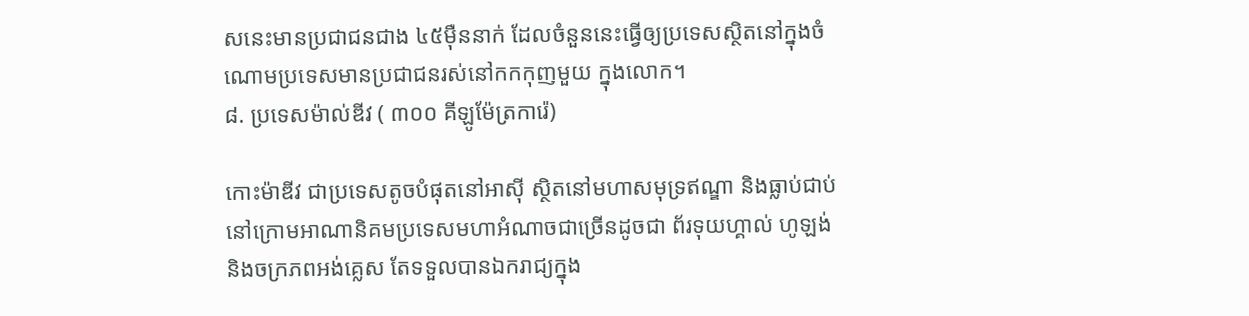សនេះមានប្រជាជនជាង ៤៥ម៉ឺននាក់ ដែលចំនួននេះធ្វើឲ្យប្រទេសស្ថិតនៅក្នុងចំណោមប្រទេសមានប្រជាជនរស់នៅកកកុញមួយ ក្នុងលោក។
៨. ប្រទេសម៉ាល់ឌីវ ( ៣០០ គីឡូម៉ែត្រការ៉េ)

កោះម៉ាឌីវ ជាប្រទេសតូចបំផុតនៅអាស៊ី ស្ថិតនៅមហាសមុទ្រឥណ្ឌា និងធ្លាប់ជាប់នៅក្រោមអាណានិគមប្រទេសមហាអំណាចជាច្រើនដូចជា ព័រទុយហ្គាល់ ហូឡង់ និងចក្រភពអង់គ្លេស តែទទួលបានឯករាជ្យក្នុង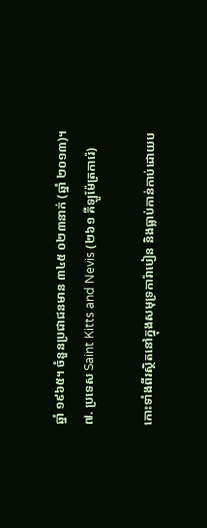ឆ្នាំ ១៩៦៥។ ចំនួនប្រជាជនមាន ៣៤៥ ០២៣នាក់ (ឆ្នាំ ២០១៣)។
៧. ប្រទេស Saint Kitts and Nevis (២៦១ គីឡូម៉ែត្រការ៉េ)

កោះទាំងពីរស្ថិតនៅក្នុងសមុទ្រការ៉ាបៀន និងធ្លាប់កាន់កាប់ដោយប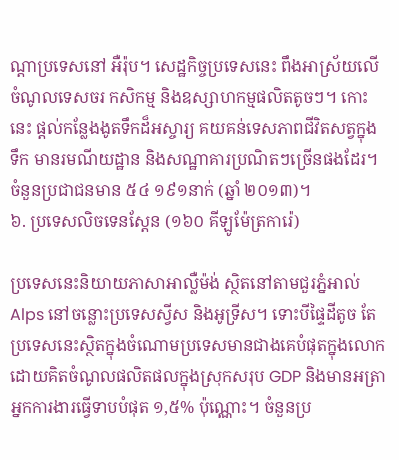ណ្ដាប្រទេសនៅ អឺរ៉ុប។ សេដ្ឋកិច្ចប្រទេសនេះ ពឹងអាស្រ័យលើ ចំណូលទេសចរ កសិកម្ម និងឧស្សាហកម្មផលិតតូចៗ។ កោះនេះ ផ្ដល់កន្លែងងូតទឹកដ៏អស្ចារ្យ គយគន់ទេសភាពជីវិតសត្វក្នុងទឹក មានរមណីយដ្ឋាន និងសណ្ឋាគារប្រណិតៗច្រើនផងដែរ។ចំនួនប្រជាជនមាន ៥៤ ១៩១នាក់ (ឆ្នាំ ២០១៣)។
៦. ប្រទេសលិចទេនស្តែន (១៦០ គីឡូម៉ែត្រការ៉េ)

ប្រទេសនេះនិយាយភាសាអាល្លឺម៉ង់ ស្ថិតនៅតាមជួរភ្នំអាល់ Alps នៅចន្លោះប្រទេសស្វីស និងអូទ្រីស។ ទោះបីផ្ទៃដីតូច តែប្រទេសនេះស្ថិតក្នុងចំណោមប្រទេសមានជាងគេបំផុតក្នុងលោក ដោយគិតចំណូលផលិតផលក្នុងស្រុកសរុប GDP និងមានអត្រាអ្នកការងារធ្វើទាបបំផុត ១,៥% ប៉ុណ្ណោះ។ ចំនួនប្រ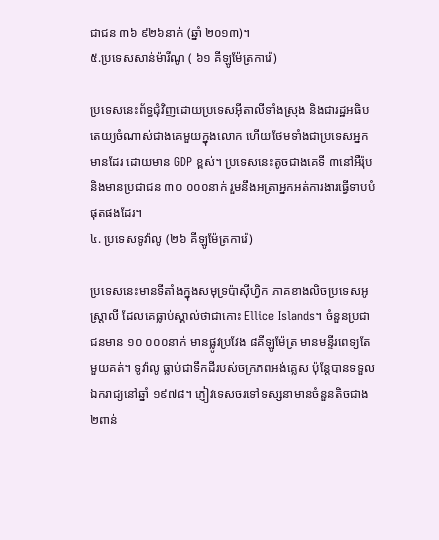ជាជន ៣៦ ៩២៦នាក់ (ឆ្នាំ ២០១៣)។
៥.ប្រទេសសាន់ម៉ារីណូ ( ៦១ គីឡូម៉ែត្រការ៉េ)

ប្រទេសនេះព័ទ្ធជុំវិញដោយប្រទេសអ៊ីតាលីទាំងស្រុង និងជារដ្ឋអធិបតេយ្យចំណាស់ជាងគេមួយក្នុងលោក ហើយថែមទាំងជាប្រទេសអ្នកមានដែរ ដោយមាន GDP ខ្ពស់។ ប្រទេសនេះតូចជាងគេទី ៣នៅអឺរ៉ុប និងមានប្រជាជន ៣០ ០០០នាក់ រួមនឹងអត្រាអ្នកអត់ការងារធ្វើទាបបំផុតផងដែរ។
៤. ប្រទេសទូវ៉ាលូ (២៦ គីឡូម៉ែត្រការ៉េ)

ប្រទេសនេះមានទីតាំងក្នុងសមុទ្រប៉ាស៊ីហ្វិក ភាគខាងលិចប្រទេសអូស្ត្រាលី ដែលគេធ្លាប់ស្គាល់ថាជាកោះ Ellice Islands។ ចំនួនប្រជាជនមាន ១០ ០០០នាក់ មានផ្លូវប្រវែង ៨គីឡូម៉ែត្រ មានមន្ទីរពេទ្យតែមួយគត់។ ទូវ៉ាលូ ធ្លាប់ជាទឹកដីរបស់ចក្រភពអង់គ្លេស ប៉ុន្តែបានទទួលឯករាជ្យនៅឆ្នាំ ១៩៧៨។ ភ្ញៀវទេសចរទៅទស្សនាមានចំនួនតិចជាង ២ពាន់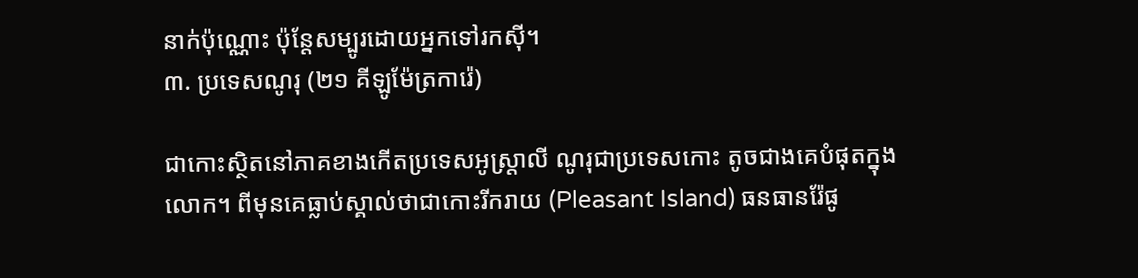នាក់ប៉ុណ្ណោះ ប៉ុន្តែសម្បូរដោយអ្នកទៅរកស៊ី។
៣. ប្រទេសណូរុ (២១ គីឡូម៉ែត្រការ៉េ)

ជាកោះស្ថិតនៅភាគខាងកើតប្រទេសអូស្ត្រាលី ណូរុជាប្រទេសកោះ តូចជាងគេបំផុតក្នុងលោក។ ពីមុនគេធ្លាប់ស្គាល់ថាជាកោះរីករាយ (Pleasant Island) ធនធានរ៉ែផូ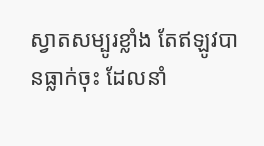ស្វាតសម្បូរខ្លាំង តែឥឡូវបានធ្លាក់ចុះ ដែលនាំ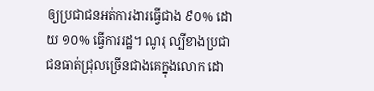ឲ្យប្រជាជនអត់ការងារធ្វើជាង ៩០% ដោយ ១០% ធ្វើការរដ្ឋ។ ណូរុ ល្បីខាងប្រជាជនធាត់ជ្រុលច្រើនជាងគេក្នុងលោក ដោ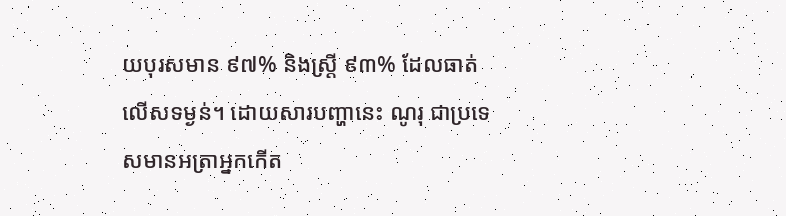យបុរសមាន ៩៧% និងស្ត្រី ៩៣% ដែលធាត់លើសទម្ងន់។ ដោយសារបញ្ហានេះ ណូរុ ជាប្រទេសមានអត្រាអ្នកកើត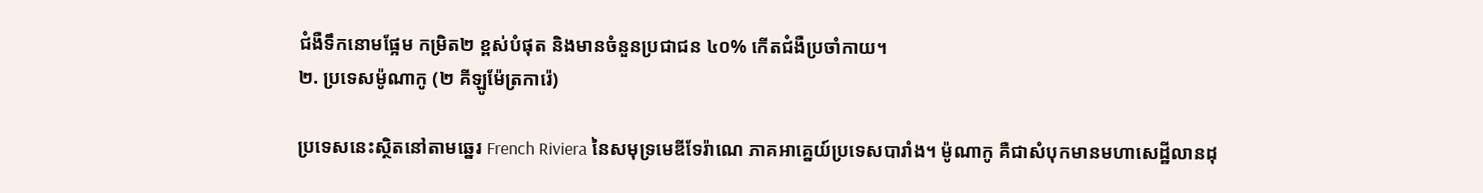ជំងឺទឹកនោមផ្អែម កម្រិត២ ខ្ពស់បំផុត និងមានចំនួនប្រជាជន ៤០% កើតជំងឺប្រចាំកាយ។
២. ប្រទេសម៉ូណាកូ (២ គីឡូម៉ែត្រការ៉េ)

ប្រទេសនេះស្ថិតនៅតាមឆ្នេរ French Riviera នៃសមុទ្រមេឌីទែរ៉ាណេ ភាគអាគ្នេយ៍ប្រទេសបារាំង។ ម៉ូណាកូ គឺជាសំបុកមានមហាសេដ្ឋីលានដុ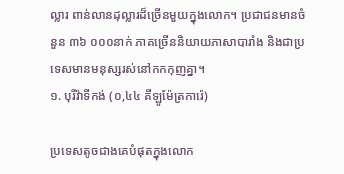ល្លារ ពាន់លានដុល្លារដ៏ច្រើនមួយក្នុងលោក។ ប្រជាជនមានចំនួន ៣៦ ០០០នាក់ ភាគច្រើននិយាយភាសាបារាំង និងជាប្រទេសមានមនុស្សរស់នៅកកកុញគ្នា។
១. បុរីវ៉ាទីកង់ (០,៤៤ គីឡូម៉ែត្រការ៉េ)

ប្រទេសតូចជាងគេបំផុតក្នុងលោក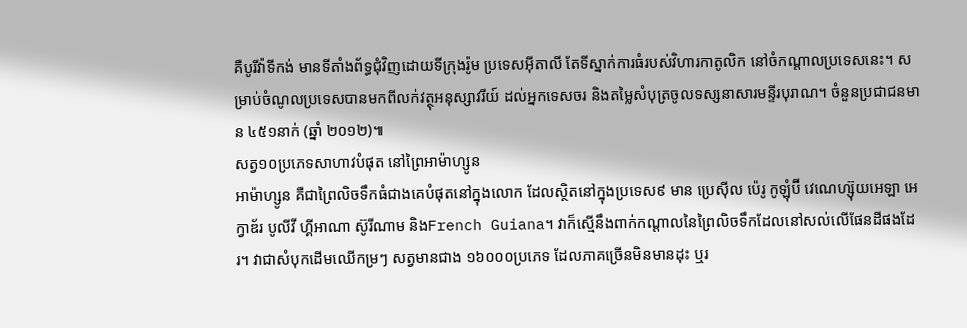គឺបូរីវ៉ាទីកង់ មានទីតាំងព័ទ្ធជុំវិញដោយទីក្រុងរ៉ូម ប្រទេសអ៊ីតាលី តែទីស្នាក់ការធំរបស់វិហារកាតូលិក នៅចំកណ្ដាលប្រទេសនេះ។ សម្រាប់ចំណូលប្រទេសបានមកពីលក់វត្ថុអនុស្សាវរីយ៍ ដល់អ្នកទេសចរ និងតម្លៃសំបុត្រចូលទស្សនាសារមន្ទីរបុរាណ។ ចំនួនប្រជាជនមាន ៤៥១នាក់ (ឆ្នាំ ២០១២)៕
សត្វ១០ប្រភេទសាហាវបំផុត នៅព្រៃអាម៉ាហ្សូន
អាម៉ាហ្សូន គឺជាព្រៃលិចទឹកធំជាងគេបំផុតនៅក្នុងលោក ដែលស្ថិតនៅក្នុងប្រទេស៩ មាន ប្រេស៊ីល ប៉េរូ កូឡុំប៊ី វេណេហ្ស៊ុយអេឡា អេក្វាឌ័រ បូលីវី ហ្គីអាណា ស៊ូរីណាម និងFrench Guiana។ វាក៏ស្មើនឹងពាក់កណ្ដាលនៃព្រៃលិចទឹកដែលនៅសល់លើផែនដីផងដែរ។ វាជាសំបុកដើមឈើកម្រៗ សត្វមានជាង ១៦០០០ប្រភេទ ដែលភាគច្រើនមិនមានដុះ ឬរ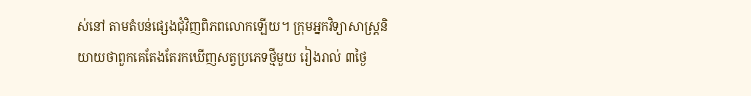ស់នៅ តាមតំបន់ផ្សេងជុំវិញពិភពលោកឡើយ។ ក្រុមអ្នកវិទ្យាសាស្ត្រនិយាយថាពួកគេតែងតែរកឃើញសត្វប្រភេទថ្មីមួយ រៀងរាល់ ៣ថ្ងៃ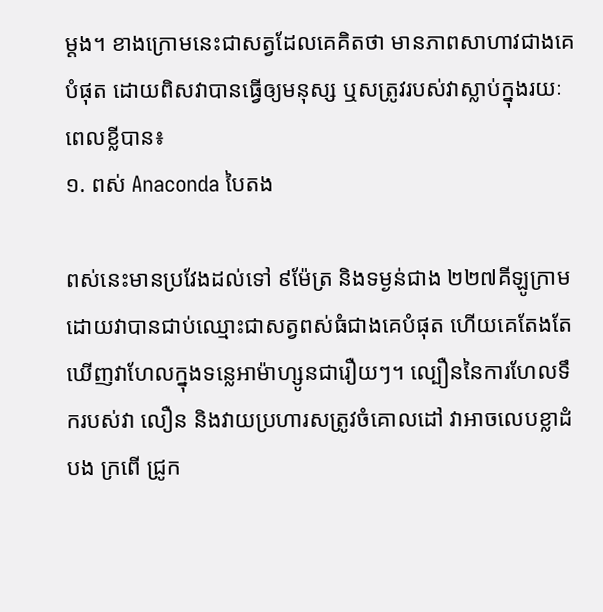ម្ដង។ ខាងក្រោមនេះជាសត្វដែលគេគិតថា មានភាពសាហាវជាងគេបំផុត ដោយពិសវាបានធ្វើឲ្យមនុស្ស ឬសត្រូវរបស់វាស្លាប់ក្នុងរយៈពេលខ្លីបាន៖
១. ពស់ Anaconda បៃតង

ពស់នេះមានប្រវែងដល់ទៅ ៩ម៉ែត្រ និងទម្ងន់ជាង ២២៧គីឡូក្រាម ដោយវាបានជាប់ឈ្មោះជាសត្វពស់ធំជាងគេបំផុត ហើយគេតែងតែឃើញវាហែលក្នុងទន្លេអាម៉ាហ្សូនជារឿយៗ។ ល្បឿននៃការហែលទឹករបស់វា លឿន និងវាយប្រហារសត្រូវចំគោលដៅ វាអាចលេបខ្លាដំបង ក្រពើ ជ្រូក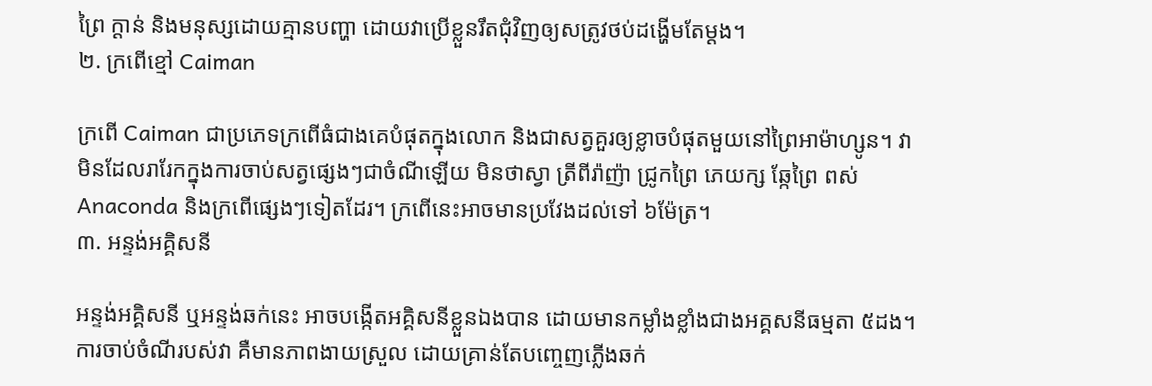ព្រៃ ក្ដាន់ និងមនុស្សដោយគ្មានបញ្ហា ដោយវាប្រើខ្លួនរឹតជុំវិញឲ្យសត្រូវថប់ដង្ហើមតែម្ដង។
២. ក្រពើខ្មៅ Caiman

ក្រពើ Caiman ជាប្រភេទក្រពើធំជាងគេបំផុតក្នុងលោក និងជាសត្វគួរឲ្យខ្លាចបំផុតមួយនៅព្រៃអាម៉ាហ្សូន។ វាមិនដែលរារែកក្នុងការចាប់សត្វផ្សេងៗជាចំណីឡើយ មិនថាស្វា ត្រីពីរ៉ាញ៉ា ជ្រូកព្រៃ ភេយក្ស ឆ្កែព្រៃ ពស់ Anaconda និងក្រពើផ្សេងៗទៀតដែរ។ ក្រពើនេះអាចមានប្រវែងដល់ទៅ ៦ម៉ែត្រ។
៣. អន្ទង់អគ្គិសនី

អន្ទង់អគ្គិសនី ឬអន្ទង់ឆក់នេះ អាចបង្កើតអគ្គិសនីខ្លួនឯងបាន ដោយមានកម្លាំងខ្លាំងជាងអគ្គសនីធម្មតា ៥ដង។ ការចាប់ចំណីរបស់វា គឺមានភាពងាយស្រួល ដោយគ្រាន់តែបញ្ចេញភ្លើងឆក់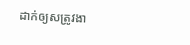ដាក់ឲ្យសត្រូវងា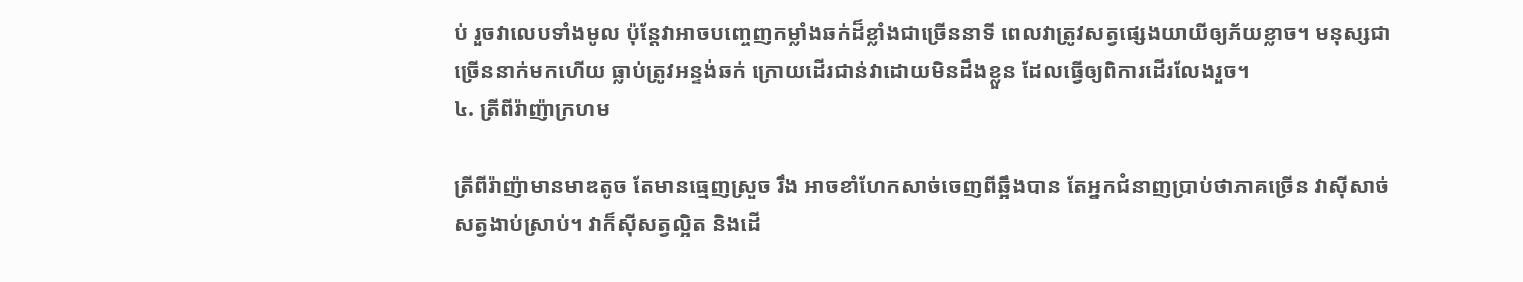ប់ រួចវាលេបទាំងមូល ប៉ុន្តែវាអាចបញ្ចេញកម្លាំងឆក់ដ៏ខ្លាំងជាច្រើននាទី ពេលវាត្រូវសត្វផ្សេងយាយីឲ្យភ័យខ្លាច។ មនុស្សជាច្រើននាក់មកហើយ ធ្លាប់ត្រូវអន្ទង់ឆក់ ក្រោយដើរជាន់វាដោយមិនដឹងខ្លួន ដែលធ្វើឲ្យពិការដើរលែងរួច។
៤. ត្រីពីរ៉ាញ៉ាក្រហម

ត្រីពីរ៉ាញ៉ាមានមាឌតូច តែមានធ្មេញស្រួច រឹង អាចខាំហែកសាច់ចេញពីឆ្អឹងបាន តែអ្នកជំនាញប្រាប់ថាភាគច្រើន វាស៊ីសាច់សត្វងាប់ស្រាប់។ វាក៏ស៊ីសត្វល្អិត និងដើ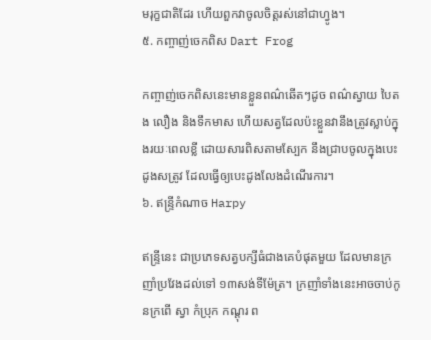មរុក្ខជាតិដែរ ហើយពួកវាចូលចិត្តរស់នៅជាហ្វូង។
៥. កញ្ចាញ់ចេកពិស Dart Frog

កញ្ចាញ់ចេកពិសនេះមានខ្លួនពណ៌ឆើតៗដូច ពណ៌ស្វាយ បៃតង លឿង និងទឹកមាស ហើយសត្វដែលប៉ះខ្លួនវានឹងត្រូវស្លាប់ក្នុងរយៈពេលខ្លី ដោយសារពិសតាមស្បែក នឹងជ្រាបចូលក្នុងបេះដូងសត្រូវ ដែលធ្វើឲ្យបេះដូងលែងដំណើរការ។
៦. ឥន្ទ្រីកំណាច Harpy

ឥន្ទ្រីនេះ ជាប្រភេទសត្វបក្សីធំជាងគេបំផុតមួយ ដែលមានក្រញាំប្រវែងដល់ទៅ ១៣សង់ទីម៉ែត្រ។ ក្រញាំទាំងនេះអាចចាប់កូនក្រពើ ស្វា កំប្រុក កណ្ដុរ ព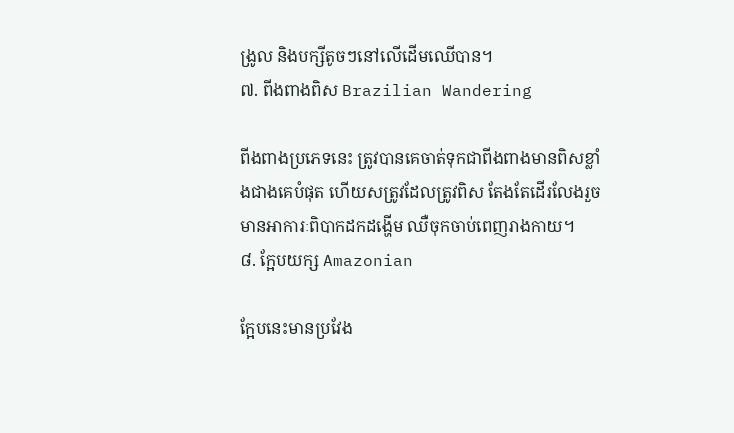ង្រូល និងបក្សីតូចៗនៅលើដើមឈើបាន។
៧. ពីងពាងពិស Brazilian Wandering

ពីងពាងប្រភេទនេះ ត្រូវបានគេចាត់ទុកជាពីងពាងមានពិសខ្លាំងជាងគេបំផុត ហើយសត្រូវដែលត្រូវពិស តែងតែដើរលែងរួច មានអាការៈពិបាកដកដង្ហើម ឈឺចុកចាប់ពេញរាងកាយ។
៨. ក្អែបយក្ស Amazonian

ក្អែបនេះមានប្រវែង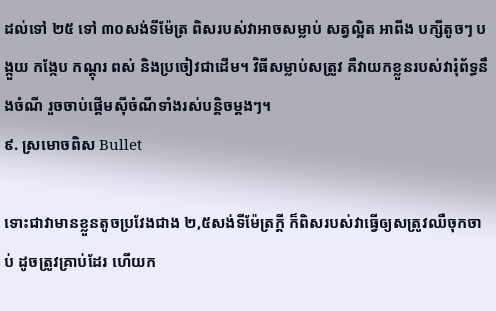ដល់ទៅ ២៥ ទៅ ៣០សង់ទីម៉ែត្រ ពិសរបស់វាអាចសម្លាប់ សត្វល្អិត អាពីង បក្សីតូចៗ បង្កួយ កង្កែប កណ្ដុរ ពស់ និងប្រចៀវជាដើម។ វិធីសម្លាប់សត្រូវ គឺវាយកខ្លួនរបស់វារុំព័ទ្ធនឹងចំណី រួចចាប់ផ្ដើមស៊ីចំណីទាំងរស់បន្តិចម្ដងៗ។
៩. ស្រមោចពិស Bullet

ទោះជាវាមានខ្លួនតូចប្រវែងជាង ២,៥សង់ទីម៉ែត្រក្ដី ក៏ពិសរបស់វាធ្វើឲ្យសត្រូវឈឺចុកចាប់ ដូចត្រូវគ្រាប់ដែរ ហើយក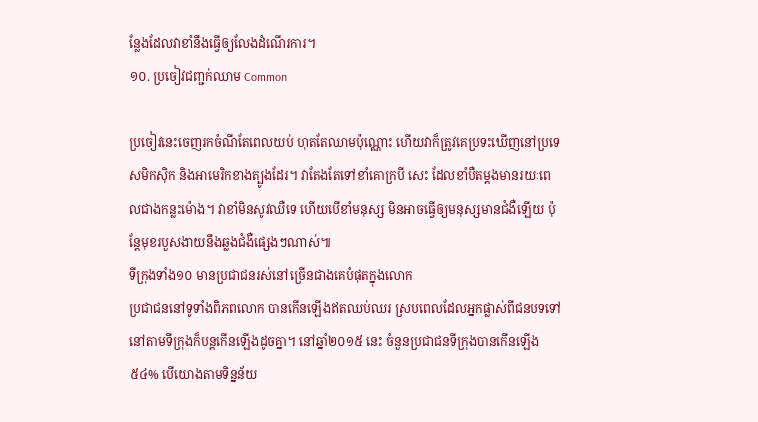ន្លែងដែលវាខាំនឹងធ្វើឲ្យលែងដំណើរការ។
១០. ប្រចៀវជញ្ជក់ឈាម Common

ប្រចៀវនេះចេញរកចំណីតែពេលយប់ ហុតតែឈាមប៉ុណ្ណោះ ហើយវាក៏ត្រូវគេប្រទះឃើញនៅប្រទេសមិកស៊ិក និងអាមេរិកខាងត្បូងដែរ។ វាតែងតែទៅខាំគោក្របី សេះ ដែលខាំបឺតម្ដងមានរយៈពេលជាងកន្លះម៉ោង។ វាខាំមិនសូវឈឺទេ ហើយបើខាំមនុស្ស មិនអាចធ្វើឲ្យមនុស្សមានជំងឺឡើយ ប៉ុន្តែមុខរបួសងាយនឹងឆ្លងជំងឺផ្សេងៗណាស់៕
ទីក្រុងទាំង១០ មានប្រជាជនរស់នៅច្រើនជាងគេបំផុតក្នុងលោក
ប្រជាជននៅទូទាំងពិភពលោក បានកើនឡើងឥតឈប់ឈរ ស្របពេលដែលអ្នកផ្លាស់ពីជនបទទៅនៅតាមទីក្រុងក៏បន្តកើនឡើងដូចគ្នា។ នៅឆ្នាំ២០១៥ នេះ ចំនួនប្រជាជនទីក្រុងបានកើនឡើង ៥៤% បើយោងតាមទិន្នន័យ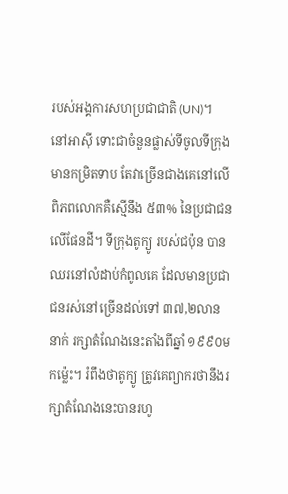របស់អង្គការសហប្រជាជាតិ (UN)។
នៅអាស៊ី ទោះជាចំនួនផ្លាស់ទីចូលទីក្រុងមានកម្រិតទាប តែវាច្រើនជាងគេនៅលើពិភពលោកគឺស្មើនឹង ៥៣% នៃប្រជាជនលើផែនដី។ ទីក្រុងតូក្យូ របស់ជប៉ុន បានឈរនៅលំដាប់កំពូលគេ ដែលមានប្រជាជនរស់នៅច្រើនដល់ទៅ ៣៧,២លាននាក់ រក្សាតំណែងនេះតាំងពីឆ្នាំ ១៩៩០មកម្ល៉េះ។ រំពឹងថាតូក្យូ ត្រូវគេព្យាករថានឹងរក្សាតំណែងនេះបានរហូ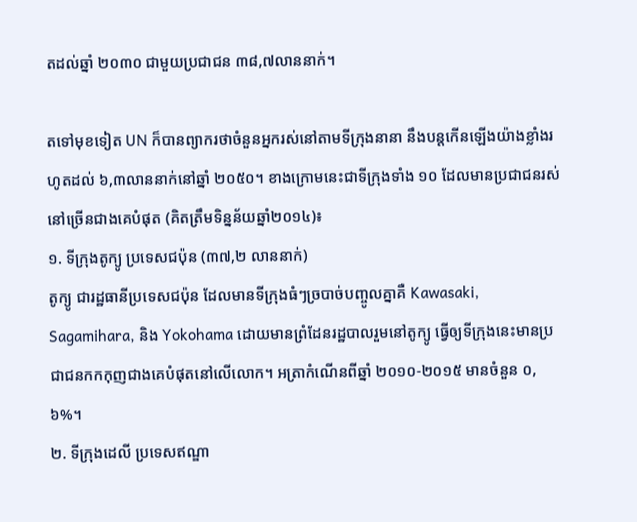តដល់ឆ្នាំ ២០៣០ ជាមួយប្រជាជន ៣៨,៧លាននាក់។

តទៅមុខទៀត UN ក៏បានព្យាករថាចំនួនអ្នករស់នៅតាមទីក្រុងនានា នឹងបន្តកើនឡើងយ៉ាងខ្លាំងរហូតដល់ ៦,៣លាននាក់នៅឆ្នាំ ២០៥០។ ខាងក្រោមនេះជាទីក្រុងទាំង ១០ ដែលមានប្រជាជនរស់នៅច្រើនជាងគេបំផុត (គិតត្រឹមទិន្នន័យឆ្នាំ២០១៤)៖
១. ទីក្រុងតូក្យូ ប្រទេសជប៉ុន (៣៧,២ លាននាក់)
តូក្យូ ជារដ្ឋធានីប្រទេសជប៉ុន ដែលមានទីក្រុងធំៗច្របាច់បញ្ចូលគ្នាគឺ Kawasaki, Sagamihara, និង Yokohama ដោយមានព្រំដែនរដ្ឋបាលរួមនៅតូក្យូ ធ្វើឲ្យទីក្រុងនេះមានប្រជាជនកកកុញជាងគេបំផុតនៅលើលោក។ អត្រាកំណើនពីឆ្នាំ ២០១០-២០១៥ មានចំនួន ០,៦%។
២. ទីក្រុងដេលី ប្រទេសឥណ្ឌា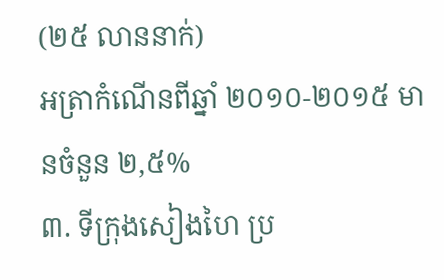(២៥ លាននាក់)
អត្រាកំណើនពីឆ្នាំ ២០១០-២០១៥ មានចំនួន ២,៥%
៣. ទីក្រុងសៀងហៃ ប្រ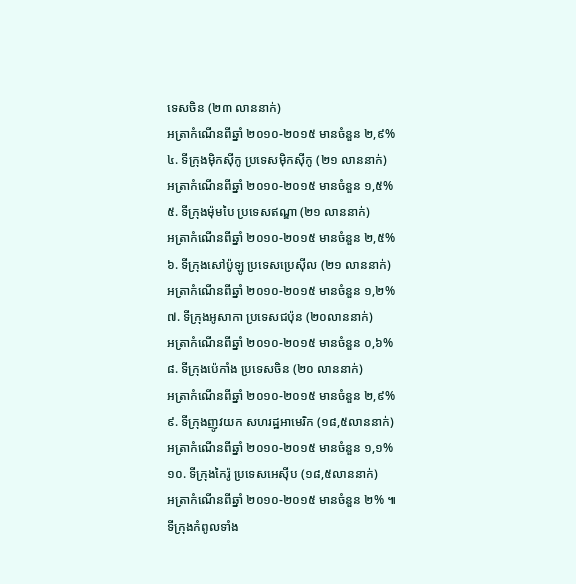ទេសចិន (២៣ លាននាក់)
អត្រាកំណើនពីឆ្នាំ ២០១០-២០១៥ មានចំនួន ២,៩%
៤. ទីក្រុងម៉ិកស៊ីកូ ប្រទេសម៉ិកស៊ីកូ (២១ លាននាក់)
អត្រាកំណើនពីឆ្នាំ ២០១០-២០១៥ មានចំនួន ១,៥%
៥. ទីក្រុងម៉ុមបៃ ប្រទេសឥណ្ឌា (២១ លាននាក់)
អត្រាកំណើនពីឆ្នាំ ២០១០-២០១៥ មានចំនួន ២,៥%
៦. ទីក្រុងសៅប៉ូឡូ ប្រទេសប្រេស៊ីល (២១ លាននាក់)
អត្រាកំណើនពីឆ្នាំ ២០១០-២០១៥ មានចំនួន ១,២%
៧. ទីក្រុងអូសាកា ប្រទេសជប៉ុន (២០លាននាក់)
អត្រាកំណើនពីឆ្នាំ ២០១០-២០១៥ មានចំនួន ០,៦%
៨. ទីក្រុងប៉េកាំង ប្រទេសចិន (២០ លាននាក់)
អត្រាកំណើនពីឆ្នាំ ២០១០-២០១៥ មានចំនួន ២,៩%
៩. ទីក្រុងញូវយក សហរដ្ឋអាមេរិក (១៨,៥លាននាក់)
អត្រាកំណើនពីឆ្នាំ ២០១០-២០១៥ មានចំនួន ១,១%
១០. ទីក្រុងកៃរ៉ូ ប្រទេសអេស៊ីប (១៨,៥លាននាក់)
អត្រាកំណើនពីឆ្នាំ ២០១០-២០១៥ មានចំនួន ២% ៕
ទីក្រុងកំពូលទាំង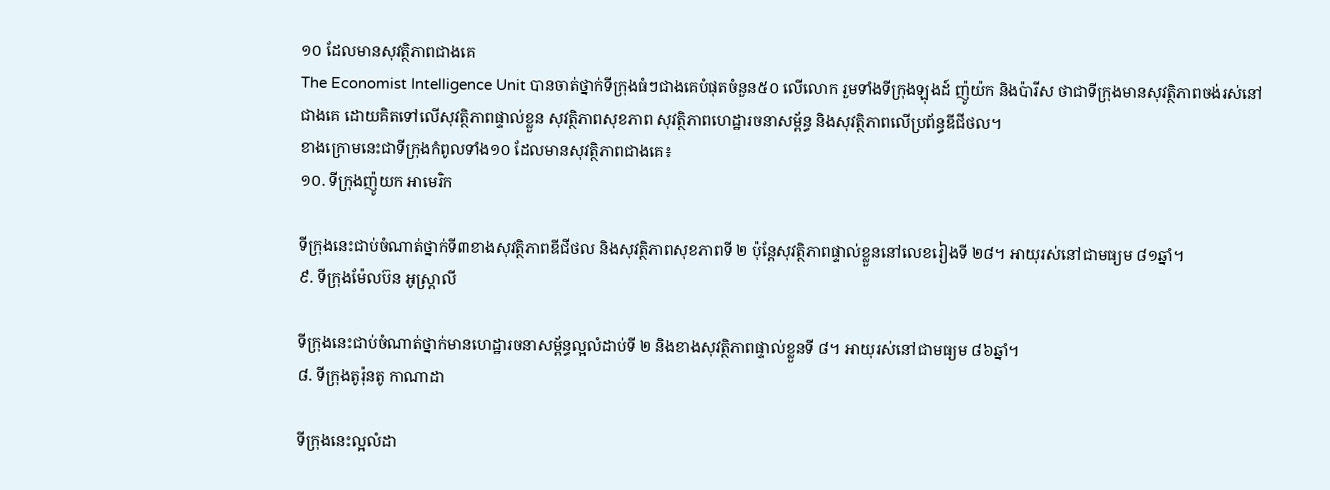១០ ដែលមានសុវត្ថិភាពជាងគេ
The Economist Intelligence Unit បានចាត់ថ្នាក់ទីក្រុងធំៗជាងគេបំផុតចំនួន៥០ លើលោក រួមទាំងទីក្រុងឡុងដ៍ ញ៉ូយ៉ក និងប៉ារីស ថាជាទីក្រុងមានសុវត្ថិភាពចង់រស់នៅជាងគេ ដោយគិតទៅលើសុវត្ថិភាពផ្ទាល់ខ្លួន សុវត្ថិភាពសុខភាព សុវត្ថិភាពហេដ្ឋារចនាសម្ព័ន្ធ និងសុវត្ថិភាពលើប្រព័ន្ធឌីជីថល។
ខាងក្រោមនេះជាទីក្រុងកំពូលទាំង១០ ដែលមានសុវត្ថិភាពជាងគេ៖
១០. ទីក្រុងញ៉ូយក អាមេរិក

ទីក្រុងនេះជាប់ចំណាត់ថ្នាក់ទី៣ខាងសុវត្ថិភាពឌីជីថល និងសុវត្ថិភាពសុខភាពទី ២ ប៉ុន្តែសុវត្ថិភាពផ្ទាល់ខ្លួននៅលេខរៀងទី ២៨។ អាយុរស់នៅជាមធ្យម ៨១ឆ្នាំ។
៩. ទីក្រុងម៉ែលប៊ន អូស្ត្រាលី

ទីក្រុងនេះជាប់ចំណាត់ថ្នាក់មានហេដ្ឋារចនាសម្ព័ន្ធល្អលំដាប់ទី ២ និងខាងសុវត្ថិភាពផ្ទាល់ខ្លួនទី ៨។ អាយុរស់នៅជាមធ្យម ៨៦ឆ្នាំ។
៨. ទីក្រុងតូរ៉ុនតូ កាណាដា

ទីក្រុងនេះល្អលំដា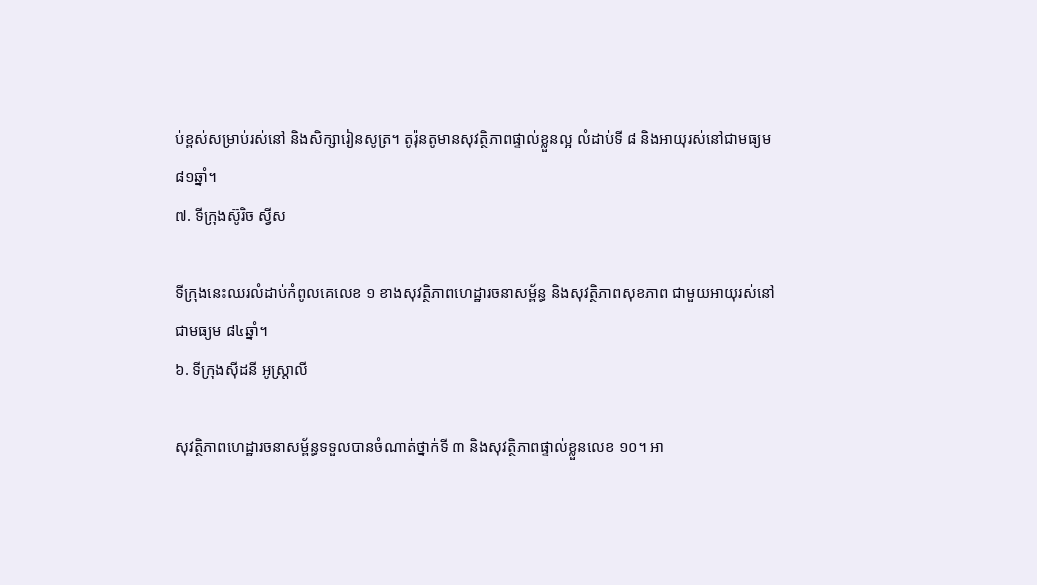ប់ខ្ពស់សម្រាប់រស់នៅ និងសិក្សារៀនសូត្រ។ តូរ៉ុនតូមានសុវត្ថិភាពផ្ទាល់ខ្លួនល្អ លំដាប់ទី ៨ និងអាយុរស់នៅជាមធ្យម ៨១ឆ្នាំ។
៧. ទីក្រុងស៊ូរិច ស្វីស

ទីក្រុងនេះឈរលំដាប់កំពូលគេលេខ ១ ខាងសុវត្ថិភាពហេដ្ឋារចនាសម្ព័ន្ធ និងសុវត្ថិភាពសុខភាព ជាមួយអាយុរស់នៅជាមធ្យម ៨៤ឆ្នាំ។
៦. ទីក្រុងស៊ីដនី អូស្ត្រាលី

សុវត្ថិភាពហេដ្ឋារចនាសម្ព័ន្ធទទួលបានចំណាត់ថ្នាក់ទី ៣ និងសុវត្ថិភាពផ្ទាល់ខ្លួនលេខ ១០។ អា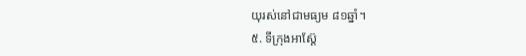យុរស់នៅជាមធ្យម ៨១ឆ្នាំ។
៥. ទីក្រុងអាស្ត៊ែ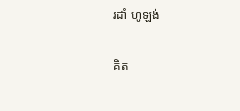រដាំ ហូឡង់

គិត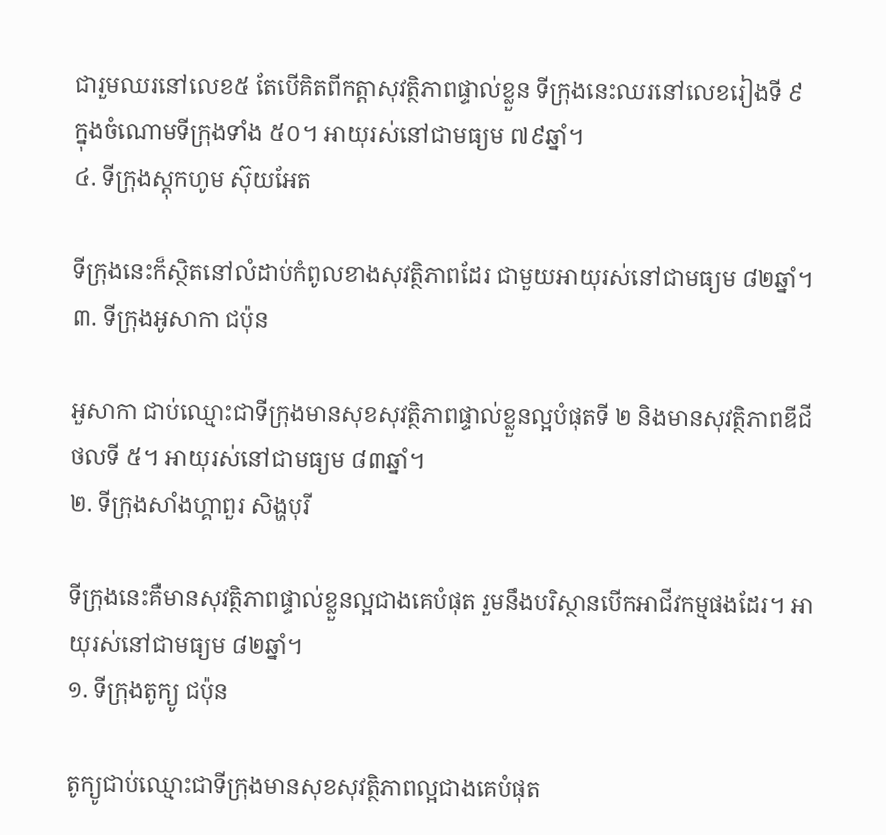ជារួមឈរនៅលេខ៥ តែបើគិតពីកត្តាសុវត្ថិភាពផ្ទាល់ខ្លួន ទីក្រុងនេះឈរនៅលេខរៀងទី ៩ ក្នុងចំណោមទីក្រុងទាំង ៥០។ អាយុរស់នៅជាមធ្យម ៧៩ឆ្នាំ។
៤. ទីក្រុងស្តុកហូម ស៊ុយអែត

ទីក្រុងនេះក៏ស្ថិតនៅលំដាប់កំពូលខាងសុវត្ថិភាពដែរ ជាមួយអាយុរស់នៅជាមធ្យម ៨២ឆ្នាំ។
៣. ទីក្រុងអូសាកា ជប៉ុន

អួសាកា ជាប់ឈ្មោះជាទីក្រុងមានសុខសុវត្ថិភាពផ្ទាល់ខ្លួនល្អបំផុតទី ២ និងមានសុវត្ថិភាពឌីជីថលទី ៥។ អាយុរស់នៅជាមធ្យម ៨៣ឆ្នាំ។
២. ទីក្រុងសាំងហ្គាពួរ សិង្ហបុរី

ទីក្រុងនេះគឺមានសុវត្ថិភាពផ្ទាល់ខ្លួនល្អជាងគេបំផុត រួមនឹងបរិស្ថានបើកអាជីវកម្មផងដែរ។ អាយុរស់នៅជាមធ្យម ៨២ឆ្នាំ។
១. ទីក្រុងតូក្យូ ជប៉ុន

តូក្យូជាប់ឈ្មោះជាទីក្រុងមានសុខសុវត្ថិភាពល្អជាងគេបំផុត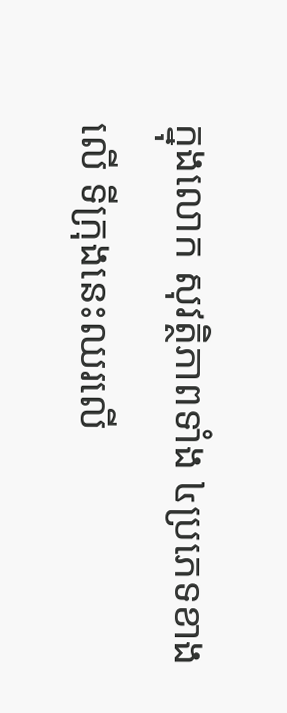ក្នុងលោក សុវត្ថិភាពទាំង ៤ប្រភេទខាងលើ ទីក្រុងនេះឈរលើ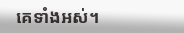គេទាំងអស់។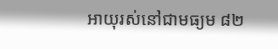អាយុរស់នៅជាមធ្យម ៨២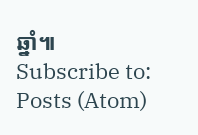ឆ្នាំ៕
Subscribe to:
Posts (Atom)